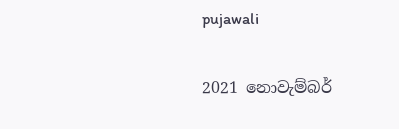pujawali

2021 නොවැම්බර්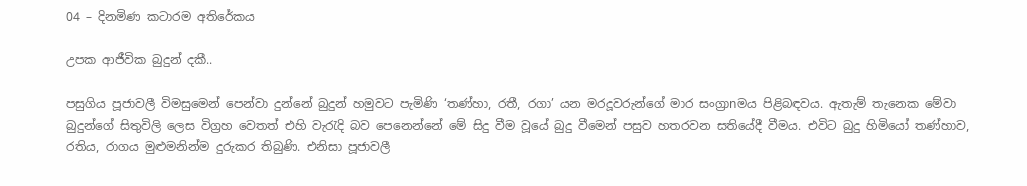04 – දිනමිණ කටාරම අතිරේකය

උපක ආජීවික බුදුන් දකී..

පසුගිය පූජාවලී විමසුමෙන් පෙන්වා දුන්නේ බුදුන් හමුවට පැමිණි ‘තණ්හා, රතී, රගා’ යන මරදූවරුන්ගේ මාර සංග්‍රාnමය පිළිබඳවය. ඇතැම් තැනෙක මේවා බුදුන්ගේ සිතුවිලි ලෙස විග්‍රහ වෙතත් එහි වැරැදි බව පෙනෙන්නේ මේ සිදු වීම වූයේ බුදු වීමෙන් පසුව හතරවන සතියේදී වීමය. එවිට බුදු හිමියෝ තණ්හාව, රතිය, රාගය මුළුමනින්ම දුරුකර තිබුණි. එනිසා පූජාවලී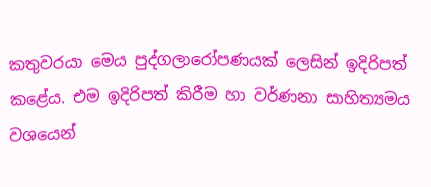කතුවරයා මෙය පුද්ගලාරෝපණයක් ලෙසින් ඉදිරිපත් කළේය. එම ඉදිරිපත් කිරීම හා වර්ණනා සාහිත්‍යමය වශයෙන්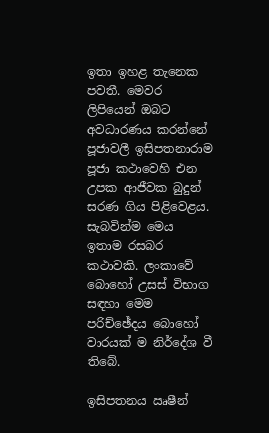ඉතා ඉහළ තැනෙක පවතී. මෙවර ලිපියෙන් ඔබට අවධාරණය කරන්නේ පූජාවලී ඉසිපතනාරාම පූජා කථාවෙහි එන උපක ආජීවක බුදුන් සරණ ගිය පිළිවෙළය. සැබවින්ම මෙය ඉතාම රසබර කථාවකි. ලංකාවේ බොහෝ උසස් විභාග සඳහා මෙම පරිච්ඡේදය බොහෝ වාරයක් ම නිර්දේශ වී තිබේ.

ඉසිපතනය ඍෂීන්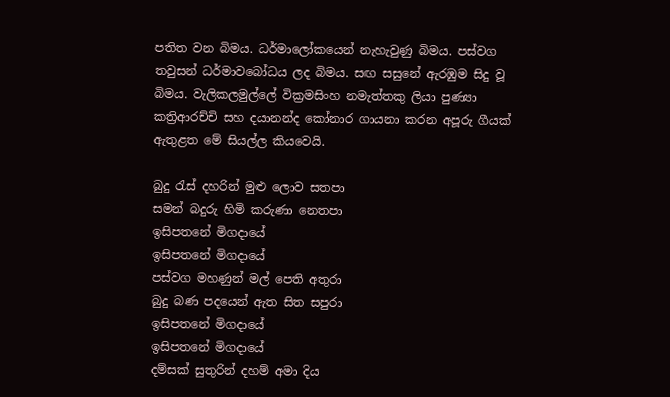පතිත වන බිමය. ධර්මාලෝකයෙන් නැහැවුණු බිමය. පස්වග තවුසන් ධර්මාවබෝධය ලද බිමය. සඟ සසුනේ ඇරඹුම සිදු වූ බිමය. වැලිකලමුල්ලේ වික්‍රමසිංහ නමැත්තකු ලියා පුණ්‍යා කත්‍රිආරච්චි සහ දයානන්ද කෝනාර ගායනා කරන අපූරු ගීයක් ඇතුළත මේ සියල්ල කියවෙයි.

බුදු රැස් දහරින් මුළු ලොව සතපා
සමන් බදුරු හිමි කරුණා නෙතපා
ඉසිපතනේ මිගදායේ
ඉසිපතනේ මිගදායේ
පස්වග මහණුන් මල් පෙති අතුරා
බුදු බණ පදයෙන් ඇත සිත සපුරා
ඉසිපතනේ මිගදායේ
ඉසිපතනේ මිගදායේ
දම්සක් සුතුරින් දහම් අමා දිය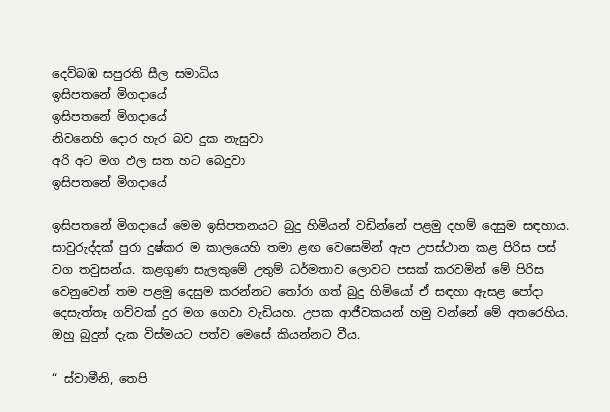දෙව්බඹ සපුරති සීල සමාධිය
ඉසිපතනේ මිගදායේ
ඉසිපතනේ මිගදායේ
නිවනෙහි දොර හැර බව දුක නැසුවා
අරි අට මග ඵල සත හට බෙදුවා
ඉසිපතනේ මිගදායේ

ඉසිපතනේ මිගදායේ මෙම ඉසිපතනයට බුදු හිමියන් වඩින්නේ පළමු දහම් දෙසුම සඳහාය. සාවුරුද්දක් පුරා දුෂ්කර ම කාලයෙහි තමා ළඟ වෙසෙමින් ඇප උපස්ථාන කළ පිරිස පස් වග තවුසන්ය. කළගුණ සැලකුමේ උතුම් ධර්මතාව ලොවට පසක් කරවමින් මේ පිරිස වෙනුවෙන් තම පළමු දෙසුම කරන්නට තෝරා ගත් බුදු හිමියෝ ඒ සඳහා ඇසළ පෝදා දෙසැත්තෑ ගව්වක් දුර මග ගෙවා වැඩියහ. උපක ආජීවකයන් හමු වන්නේ මේ අතරෙහිය. ඔහු බුදුන් දැක විස්මයට පත්ව මෙසේ කියන්නට වීය.

“ ස්වාමීනි, තෙපි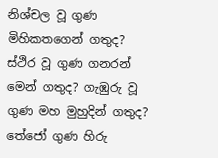නිශ්චල වූ ගුණ මිහිකතගෙන් ගතුද? ස්ථිර වූ ගුණ ගනරන් මෙන් ගතුද? ගැඹුරු වූ ගුණ මහ මුහුදින් ගතුද? තේජෝ ගුණ හිරු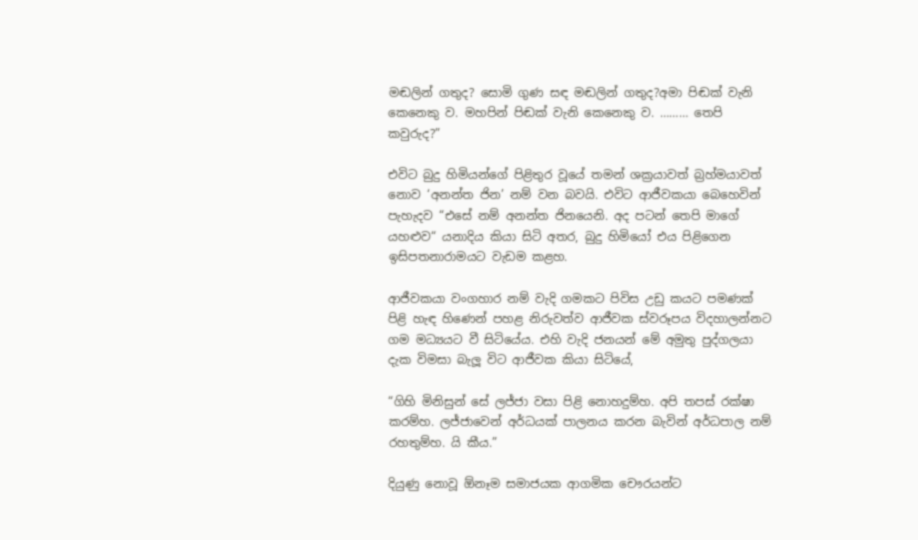මඬලින් ගතුද? සොමි ගුණ සඳ මඬලින් ගතුද?අමා පිඬක් වැනි කෙනෙකු ව. මහපින් පිඬක් වැනි කෙනෙකු ව. ……… තෙපි කවුරුද?”

එවිට බුදු හිමියන්ගේ පිළිතුර වූයේ තමන් ශක්‍රයාවත් බ්‍රහ්මයාවත් නොව ‘අනන්ත ජින’ නම් වන බවයි. එවිට ආජීවකයා බෙහෙවින් පැහැදව “එසේ නම් අනන්ත ජිනයෙනි. අද පටන් තෙපි මාගේ යහළුව“ යනාදිය කියා සිටි අතර, බුදු හිමියෝ එය පිළිගෙන ඉසිපතනාරාමයට වැඩම කළහ.

ආජීවකයා වංගහාර නම් වැදි ගමකට පිවිස උඩු කයට පමණක් පිළි හැඳ හිණෙන් පහළ නිරුවත්ව ආජීවක ස්වරූපය විදහාලන්නට ගම මධ්‍යයට වී සිටියේය. එහි වැදි ජනයන් මේ අමුතු පුද්ගලයා දැක විමසා බැලූ විට ආජීවක කියා සිටියේ,

“ගිහි මිනිසුන් සේ ලජ්ජා වසා පිළි නොහදුම්හ. අපි තපස් රක්ෂා කරම්හ. ලජ්ජාවෙන් අර්ධයක් පාලනය කරන බැවින් අර්ධපාල නම් රහතුම්හ. යි කීය.”

දියුණු නොවූ ඕනෑම සමාජයක ආගමික චෞරයන්ට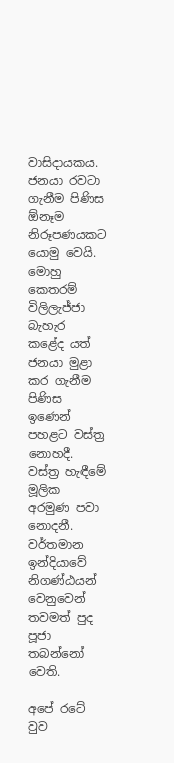වාසිදායකය. ජනයා රවටා ගැනීම පිණිස ඕනෑම නිරූපණයකට යොමු වෙයි. මොහු කෙතරම් විලිලැජ්ජා බැහැර කළේද යත් ජනයා මුළා කර ගැනීම පිණිස ඉණෙන් පහළට වස්ත්‍ර නොහදී. වස්ත්‍ර හැඳීමේ මූලික අරමුණ පවා නොදනී. වර්තමාන ඉන්දියාවේ නිගණ්ඨයන් වෙනුවෙන් තවමත් පුද පූජා තබන්නෝ වෙති.

අපේ රටේ වුව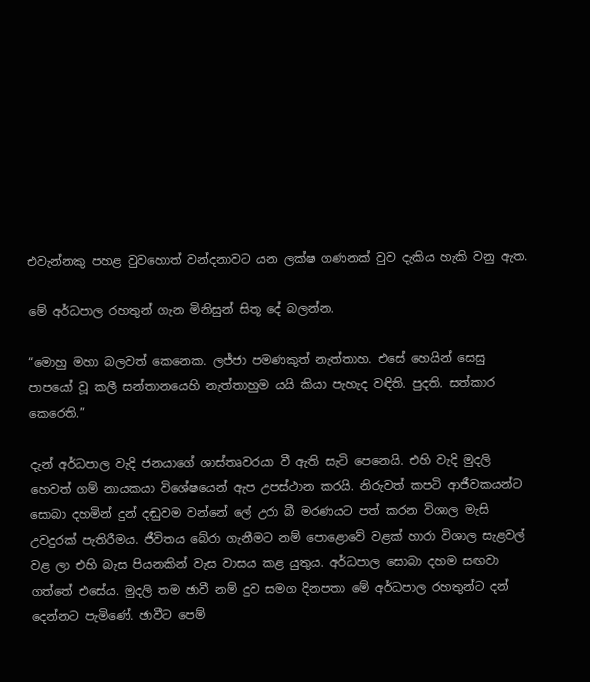එවැන්නකු පහළ වුවහොත් වන්දනාවට යන ලක්ෂ ගණනක් වුව දැකිය හැකි වනු ඇත.

මේ අර්ධපාල රහතුන් ගැන මිනිසුන් සිතූ දේ බලන්න.

“මොහු මහා බලවත් කෙනෙක. ලජ්ජා පමණකුත් නැත්තාහ. එසේ හෙයින් සෙසු පාපයෝ වූ කලී සන්තානයෙහි නැත්තාහුම යයි කියා පැහැද වඳිති. පුදති. සත්කාර කෙරෙති.”

දැන් අර්ධපාල වැදි ජනයාගේ ශාස්තෘවරයා වී ඇති සැටි පෙනෙයි. එහි වැදි මුදලි හෙවත් ගම් නායකයා විශේෂයෙන් ඇප උපස්ථාන කරයි. නිරුවත් කපටි ආජීවකයන්ට සොබා දහමින් දුන් දඬුවම වන්නේ ලේ උරා බී මරණයට පත් කරන විශාල මැසි උවදුරක් පැතිරීමය. ජීවිතය බේරා ගැනීමට නම් පොළොවේ වළක් හාරා විශාල සැළවල් වළ ලා එහි බැස පියනකින් වැස වාසය කළ යුතුය. අර්ධපාල සොබා දහම සඟවා ගත්තේ එසේය. මුදලි තම ඡාවී නම් දුව සමග දිනපතා මේ අර්ධපාල රහතුන්ට දන් දෙන්නට පැමිණේ. ඡාවීට පෙම්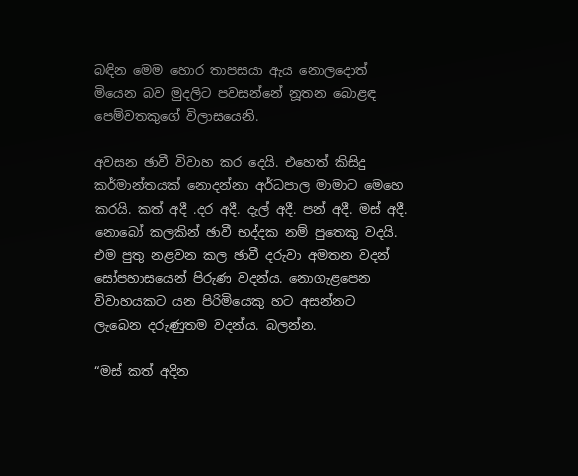බඳින මෙම හොර තාපසයා ඇය නොලදොත් මියෙන බව මුදලිට පවසන්නේ නූතන බොළඳ පෙම්වතකුගේ විලාසයෙනි.

අවසන ඡාවී විවාහ කර දෙයි. එහෙත් කිසිදු කර්මාන්තයක් නොදන්නා අර්ධපාල මාමාට මෙහෙ කරයි. කත් අදී .දර අදී. දැල් අදී. පන් අදී. මස් අදී. නොබෝ කලකින් ඡාවී භද්දක නම් පුතෙකු වදයි. එම පුතු නළවන කල ඡාවී දරුවා අමතන වදන් සෝපහාසයෙන් පිරුණ වදන්ය. නොගැළපෙන විවාහයකට යන පිරිමියෙකු හට අසන්නට ලැබෙන දරුණුතම වදන්ය. බලන්න.

“මස් කත් අදින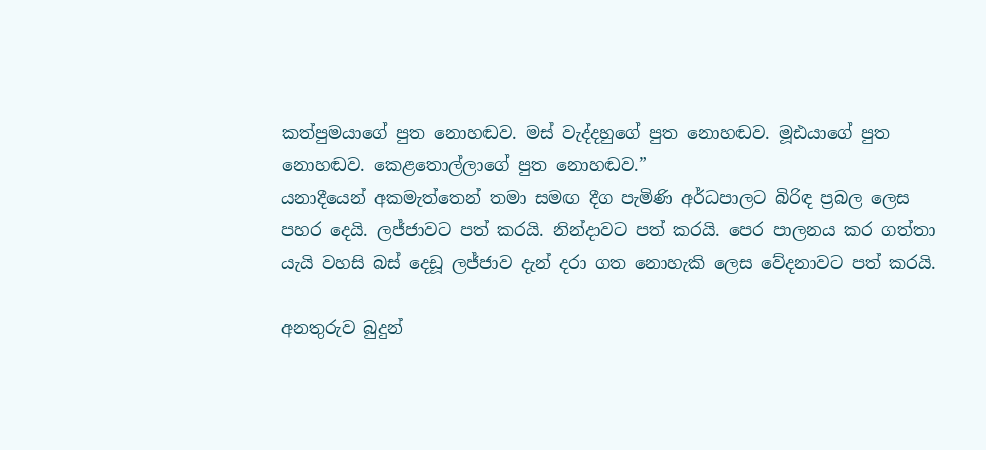කත්පුමයාගේ පුත නොහඬව. මස් වැද්දහුගේ පුත නොහඬව. මූඪයාගේ පුත නොහඬව. කෙළතොල්ලාගේ පුත නොහඬව.”
යනාදීයෙන් අකමැත්තෙන් තමා සමඟ දීග පැමිණි අර්ධපාලට බිරිඳ ප්‍රබල ලෙස පහර දෙයි. ලජ්ජාවට පත් කරයි. නින්දාවට පත් කරයි. පෙර පාලනය කර ගත්තා යැයි වහසි බස් දෙඩූ ලජ්ජාව දැන් දරා ගත නොහැකි ලෙස වේදනාවට පත් කරයි.

අනතුරුව බුදුන්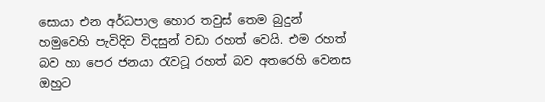සොයා එන අර්ධපාල හොර තවුස් තෙම බුදුන් හමුවෙහි පැවිදිව විදසුන් වඩා රහත් වෙයි. එම රහත් බව හා පෙර ජනයා රැවටූ රහත් බව අතරෙහි වෙනස ඔහුට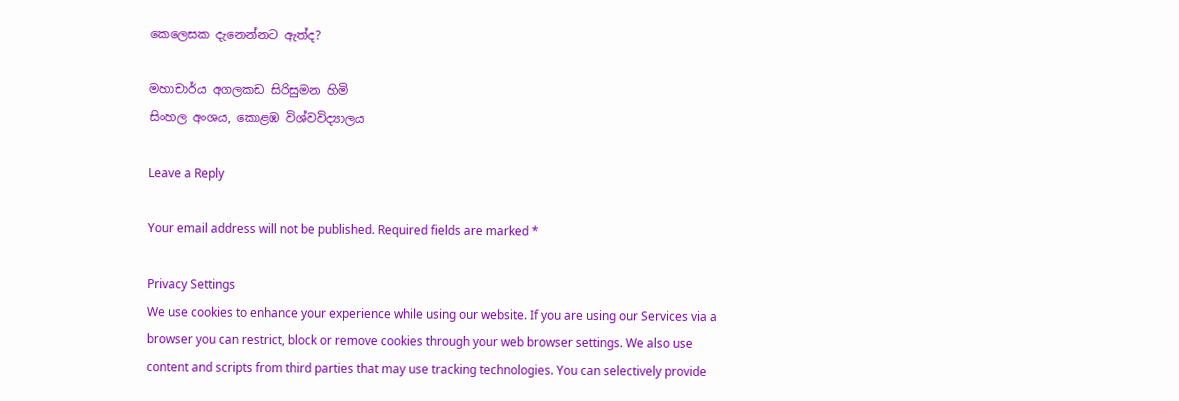කෙලෙසක දැනෙන්නට ඇත්ද?

මහාචාර්ය අගලකඩ සිරිසුමන හිමි
සිංහල අංශය, කොළඹ විශ්වවිද්‍යාලය

Leave a Reply

Your email address will not be published. Required fields are marked *

Privacy Settings
We use cookies to enhance your experience while using our website. If you are using our Services via a browser you can restrict, block or remove cookies through your web browser settings. We also use content and scripts from third parties that may use tracking technologies. You can selectively provide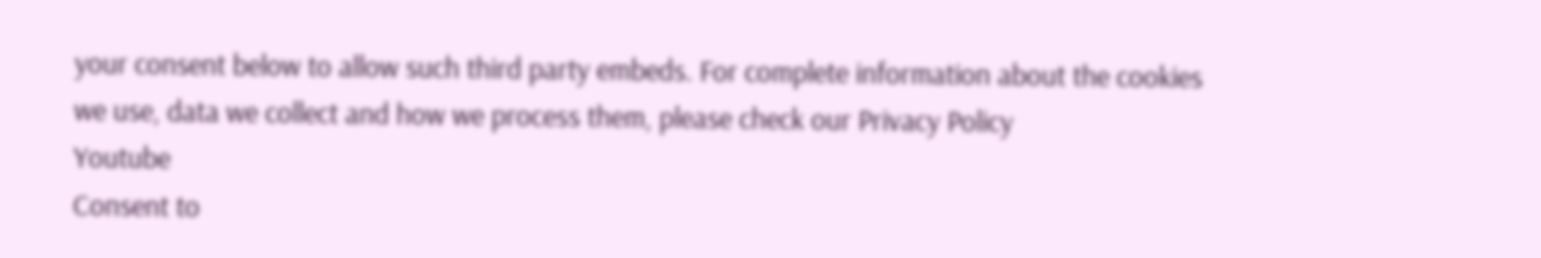your consent below to allow such third party embeds. For complete information about the cookies we use, data we collect and how we process them, please check our Privacy Policy
Youtube
Consent to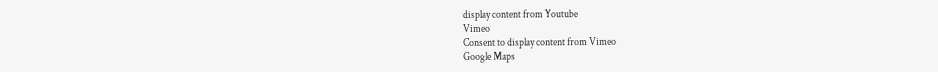display content from Youtube
Vimeo
Consent to display content from Vimeo
Google Maps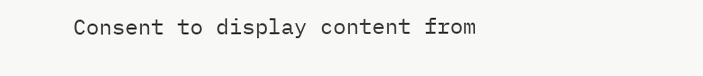Consent to display content from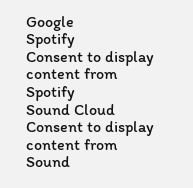Google
Spotify
Consent to display content from Spotify
Sound Cloud
Consent to display content from Sound